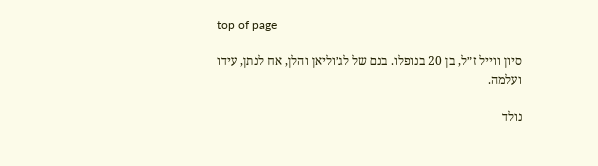top of page

סיון ווייל ז״ל, בן 20 בנופלו. בנם של לג׳וליאן והלן, אח לנתן, עידו ועלמה.

נולד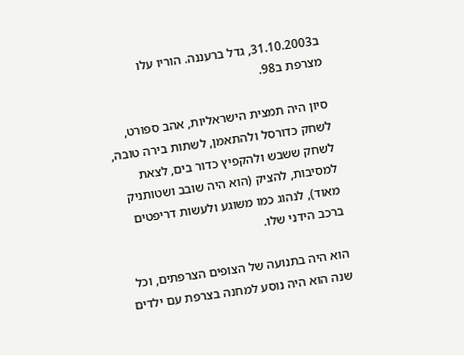ב31.10.2003, גדל ברעננה. הוריו עלו מצרפת ב98.

סיון היה תמצית הישראליות, אהב ספורט, לשחק כדורסל ולהתאמן, לשתות בירה טובה, לשחק ששבש ולהקפיץ כדור בים, לצאת למסיבות, להציק (הוא היה שובב ושטותניק מאוד), לנהוג כמו משוגע ולעשות דריפטים ברכב הידני שלו.

הוא היה בתנועה של הצופים הצרפתים, וכל שנה הוא היה נוסע למחנה בצרפת עם ילדים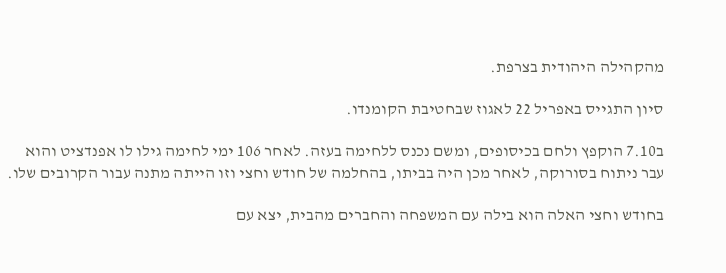מהקהילה היהודית בצרפת.

סיון התגייס באפריל 22 לאגוז שבחטיבת הקומנדו.

ב7.10 הוקפץ ולחם בכיסופים, ומשם נכנס ללחימה בעזה. לאחר 106 ימי לחימה גילו לו אפנדציט והוא עבר ניתוח בסורוקה, לאחר מכן היה בביתו, בהחלמה של חודש וחצי וזו הייתה מתנה עבור הקרובים שלו.

בחודש וחצי האלה הוא בילה עם המשפחה והחברים מהבית, יצא עם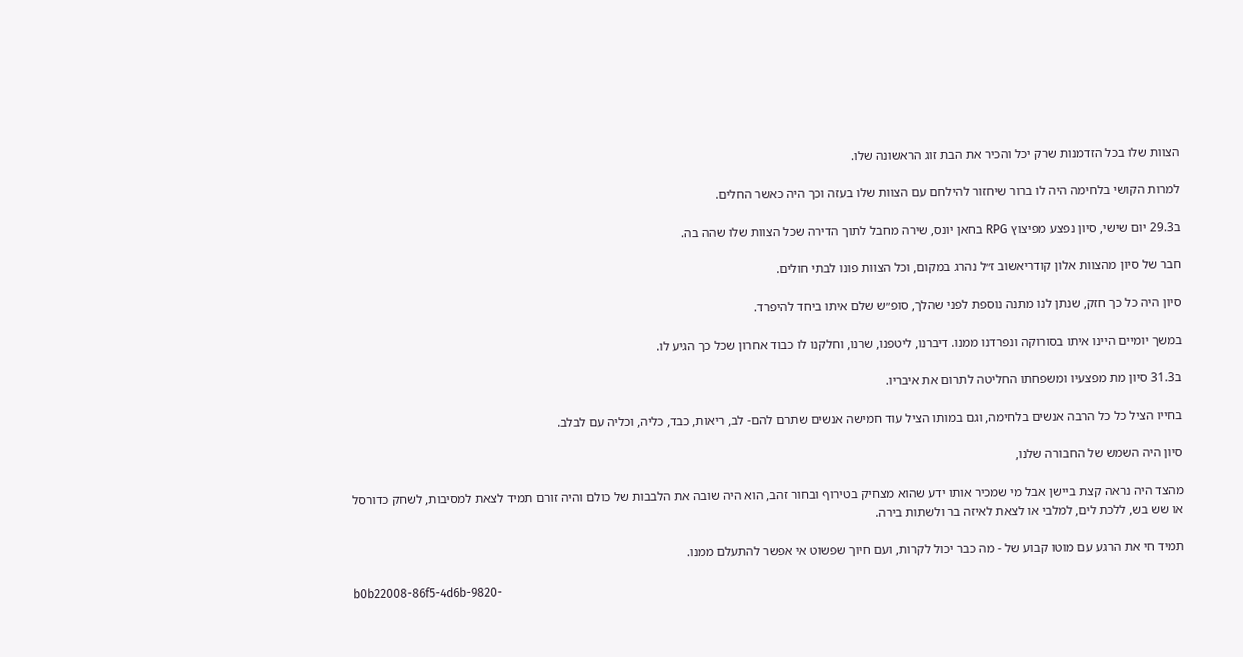הצוות שלו בכל הזדמנות שרק יכל והכיר את הבת זוג הראשונה שלו.

למרות הקושי בלחימה היה לו ברור שיחזור להילחם עם הצוות שלו בעזה וכך היה כאשר החלים.

ב29.3 יום שישי, סיון נפצע מפיצוץ RPG בחאן יונס, שירה מחבל לתוך הדירה שכל הצוות שלו שהה בה.

חבר של סיון מהצוות אלון קודריאשוב ז״ל נהרג במקום, וכל הצוות פונו לבתי חולים.

סיון היה כל כך חזק, שנתן לנו מתנה נוספת לפני שהלך, סופ״ש שלם איתו ביחד להיפרד.

במשך יומיים היינו איתו בסורוקה ונפרדנו ממנו. דיברנו, ליטפנו, שרנו, וחלקנו לו כבוד אחרון שכל כך הגיע לו.

ב31.3 סיון מת מפצעיו ומשפחתו החליטה לתרום את איבריו.

בחייו הציל כל כל הרבה אנשים בלחימה, וגם במותו הציל עוד חמישה אנשים שתרם להם- לב, ריאות, כבד, כליה, וכליה עם לבלב.

סיון היה השמש של החבורה שלנו,

מהצד היה נראה קצת ביישן אבל מי שמכיר אותו ידע שהוא מצחיק בטירוף ובחור זהב, הוא היה שובה את הלבבות של כולם והיה זורם תמיד לצאת למסיבות, לשחק כדורסל או שש בש, ללכת לים, למלבי או לצאת לאיזה בר ולשתות בירה.

תמיד חי את הרגע עם מוטו קבוע של - מה כבר יכול לקרות, ועם חיוך שפשוט אי אפשר להתעלם ממנו.

b0b22008-86f5-4d6b-9820-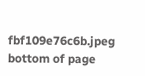fbf109e76c6b.jpeg
bottom of page